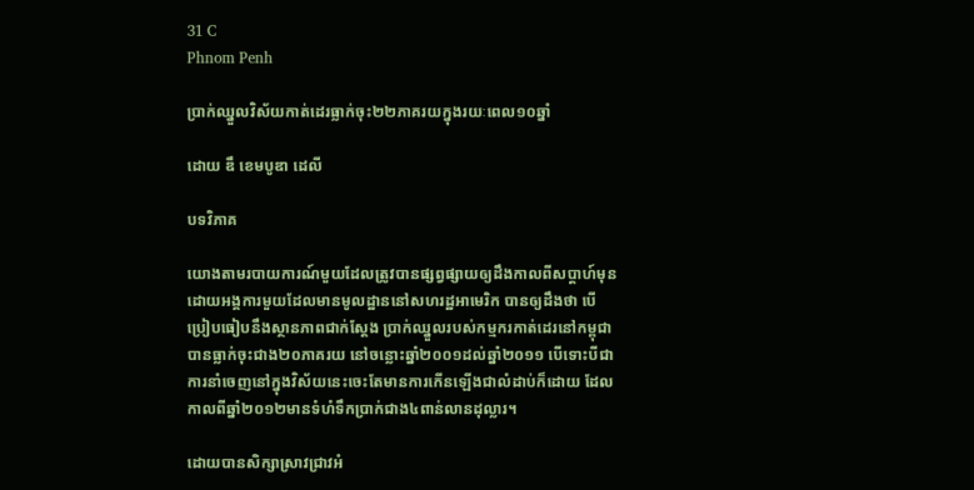31 C
Phnom Penh

ប្រាក់ឈ្នួលវិស័យកាត់ដេរធ្លាក់ចុះ២២ភាគរយក្នុងរយៈពេល១០ឆ្នាំ

ដោយ ឌឹ ខេមបូឌា ដេលី

បទវិភាគ

យោងតាមរបាយការណ៍មួយដែលត្រូវបានផ្សព្វផ្សាយឲ្យដឹងកាលពីសប្តាហ៍មុនដោយអង្គការមួយដែលមានមូលដ្ឋាននៅសហរដ្ឋអាមេរិក បានឲ្យដឹងថា បើប្រៀបធៀបនឹងស្ថានភាពជាក់ស្តែង ប្រាក់ឈ្នួលរបស់កម្មករកាត់ដេរនៅកម្ពុជាបានធ្លាក់ចុះជាង២០ភាគរយ នៅចន្លោះឆ្នាំ២០០១ដល់ឆ្នាំ២០១១ បើទោះបីជាការនាំចេញនៅក្នុងវិស័យនេះចេះតែមានការកើនឡើងជាលំដាប់ក៏ដោយ ដែលកាលពីឆ្នាំ២០១២មានទំហំទឹកប្រាក់ជាង៤ពាន់លានដុល្លារ។

ដោយបានសិក្សាស្រាវជ្រាវអំ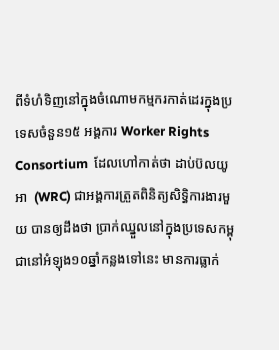ពីទំហំទិញនៅក្នុងចំណោមកម្មករកាត់ដេរក្នុងប្រទេសចំនួន១៥ អង្គការ Worker Rights Consortium  ដែលហៅកាត់ថា ដាប់ប៊លយូ អា  (WRC) ជាអង្គការត្រួតពិនិត្យសិទ្ធិការងារមួយ បានឲ្យដឹងថា ប្រាក់ឈ្នួលនៅក្នុងប្រទេសកម្ពុជានៅអំឡុង១០ឆ្នាំកន្លងទៅនេះ មានការធ្លាក់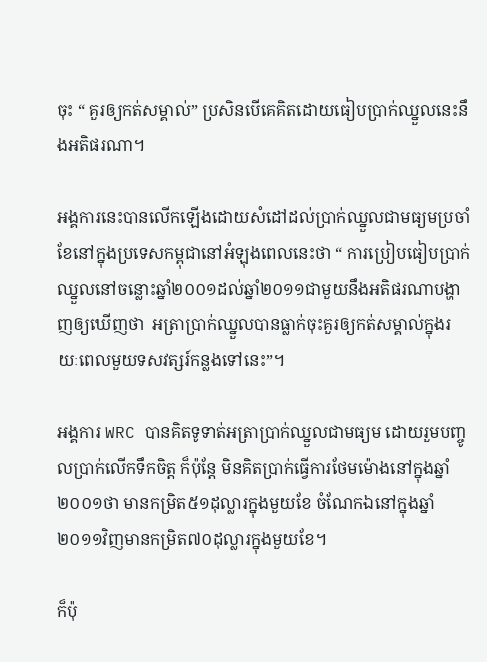ចុះ “ គួរឲ្យកត់សម្គាល់” ប្រសិនបើគេគិតដោយធៀបប្រាក់ឈ្នួលនេះនឹងអតិផរណា។

អង្គការនេះបានលើកឡើងដោយសំដៅដល់ប្រាក់ឈ្នួលជាមធ្យមប្រចាំខែនៅក្នុងប្រទេសកម្ពុជានៅអំឡុងពេលនេះថា “ ការប្រៀបធៀបប្រាក់ឈ្នួលនៅចន្លោះឆ្នាំ២០០១ដល់ឆ្នាំ២០១១ជាមួយនឹងអតិផរណាបង្ហាញឲ្យឃើញថា  អត្រាប្រាក់ឈ្នួលបានធ្លាក់ចុះគួរឲ្យកត់សម្គាល់ក្នុងរយៈពេលមួយទសវត្សរ៍កន្លងទៅនេះ”។

អង្គការ WRC បានគិតទូទាត់អត្រាប្រាក់ឈ្នួលជាមធ្យម ដោយរួមបញ្ចូលប្រាក់លើកទឹកចិត្ត ក៏ប៉ុន្តែ មិនគិតប្រាក់ធ្វើការថែមម៉ោងនៅក្នុងឆ្នាំ២០០១ថា មានកម្រិត៥១ដុល្លារក្នុងមួយខែ ចំណែកឯនៅក្នុងឆ្នាំ២០១១វិញមានកម្រិត៧០ដុល្លារក្នុងមួយខែ។

ក៏ប៉ុ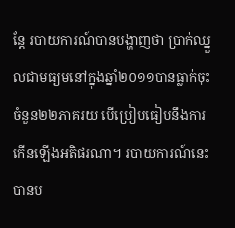ន្តែ របាយការណ៍បានបង្ហាញថា ប្រាក់ឈ្នួលជាមធ្យមនៅក្នុងឆ្នាំ២០១១បានធ្លាក់ចុះចំនួន២២ភាគរយ បើប្រៀបធៀបនឹងការកើនឡើងអតិផរណា។ របាយការណ៍នេះបានប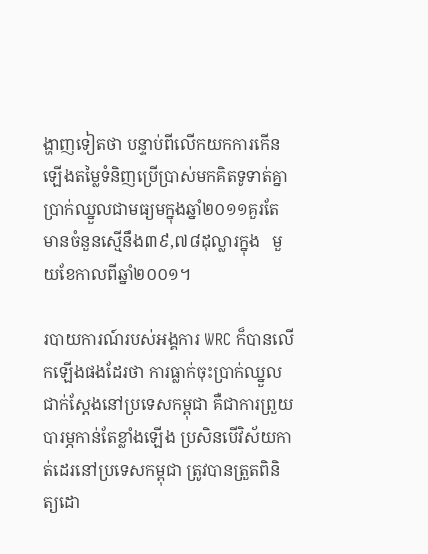ង្ហាញទៀតថា បន្ទាប់ពីលើកយកការកើនឡើងតម្លៃទំនិញប្រើប្រាស់មកគិតទូទាត់គ្នា ប្រាក់ឈ្នួលជាមធ្យមក្នុងឆ្នាំ២០១១គួរតែមានចំនួនស្មើនឹង៣៩,៧៨ដុល្លារក្នុង   មួយខែកាលពីឆ្នាំ២០០១។

របាយការណ៍របស់អង្គការ WRC ក៏បានលើកឡើងផងដែរថា ការធ្លាក់ចុះប្រាក់ឈ្នួលជាក់ស្តែងនៅប្រទេសកម្ពុជា គឺជាការព្រួយបារម្ភកាន់តែខ្លាំងឡើង ប្រសិនបើវិស័យកាត់ដេរនៅប្រទេសកម្ពុជា ត្រូវបានត្រួតពិនិត្យដោ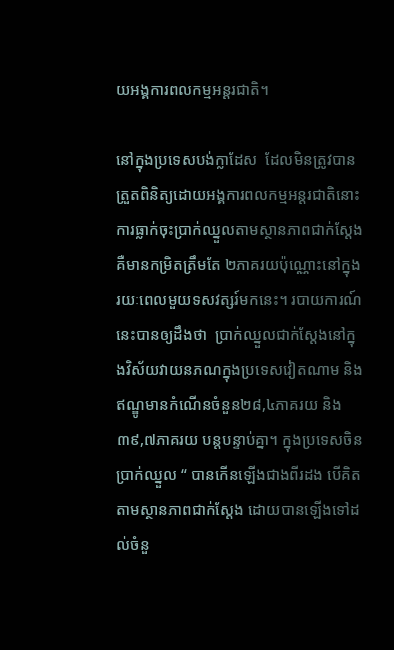យអង្គការពលកម្មអន្តរជាតិ។

នៅក្នុងប្រទេសបង់ក្លាដែស  ដែលមិនត្រូវបានត្រួតពិនិត្យដោយអង្គការពលកម្មអន្តរជាតិនោះ ការធ្លាក់ចុះប្រាក់ឈ្នួលតាមស្ថានភាពជាក់ស្តែង គឺមានកម្រិតត្រឹមតែ ២ភាគរយប៉ុណ្ណោះនៅក្នុងរយៈពេលមួយទសវត្សរ៍មកនេះ។ របាយការណ៍នេះបានឲ្យដឹងថា  ប្រាក់ឈ្នួលជាក់ស្តែងនៅក្នុងវិស័យវាយនភណក្នុងប្រទេសវៀតណាម និងឥណ្ឌូមានកំណើនចំនួន២៨,៤ភាគរយ និង៣៩,៧ភាគរយ បន្តបន្ទាប់គ្នា។ ក្នុងប្រទេសចិនប្រាក់ឈ្នួល “ បានកើនឡើងជាងពីរដង បើគិតតាមស្ថានភាពជាក់ស្តែង ដោយបានឡើងទៅដល់ចំនួ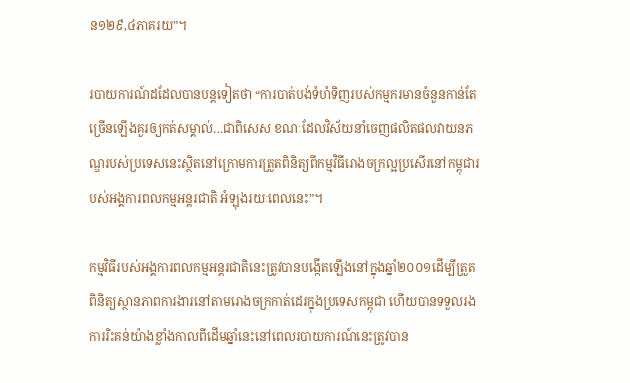ន១២៩,៤ភាគរយ”។

របាយការណ៍ដដែលបានបន្តទៀតថា “ការបាត់បង់ទំហំទិញរបស់កម្មករមានចំនួនកាន់តែច្រើនឡើងគួរឲ្យកត់សម្គាល់…ជាពិសេស ខណៈដែលវិស័យនាំចេញផលិតផលវាយនភណ្ឌរបស់ប្រទេសនេះស្ថិតនៅក្រោមការត្រួតពិនិត្យពីកម្មវិធីរោងចក្រល្អប្រសើរនៅកម្ពុជារបស់អង្គការពលកម្មអន្តរជាតិ អំឡុងរយៈពេលនេះ”។

កម្មវិធីរបស់អង្គការពលកម្មអន្តរជាតិនេះត្រូវបានបង្កើតឡើងនៅក្នុងឆ្នាំ២០០១ដើម្បីត្រួតពិនិត្យស្ថានភាពការងារនៅតាមរោងចក្រកាត់ដេរក្នុងប្រទេសកម្ពុជា ហើយបានទទួលរងការរិះគន់យ៉ាងខ្លាំងកាលពីដើមឆ្នាំនេះនៅពេលរបាយការណ៍នេះត្រូវបាន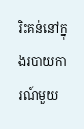រិះគន់នៅក្នុងរបាយការណ៍មួយ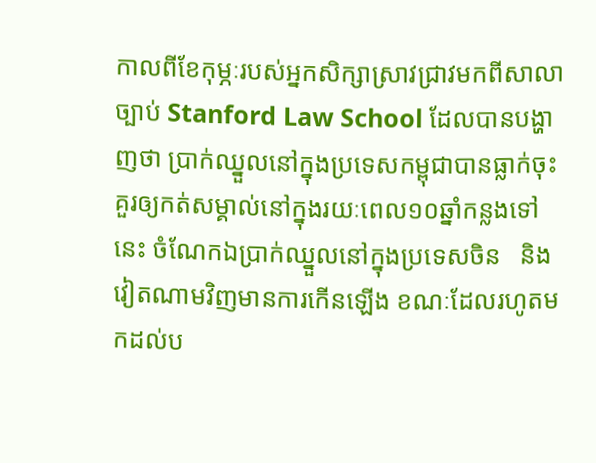កាលពីខែកុម្ភៈរបស់អ្នកសិក្សាស្រាវជ្រាវមកពីសាលាច្បាប់ Stanford Law School ដែលបានបង្ហាញថា ប្រាក់ឈ្នួលនៅក្នុងប្រទេសកម្ពុជាបានធ្លាក់ចុះគួរឲ្យកត់សម្គាល់នៅក្នុងរយៈពេល១០ឆ្នាំកន្លងទៅនេះ ចំណែកឯប្រាក់ឈ្នួលនៅក្នុងប្រទេសចិន   និងវៀតណាមវិញមានការកើនឡើង ខណៈដែលរហូតមកដល់ប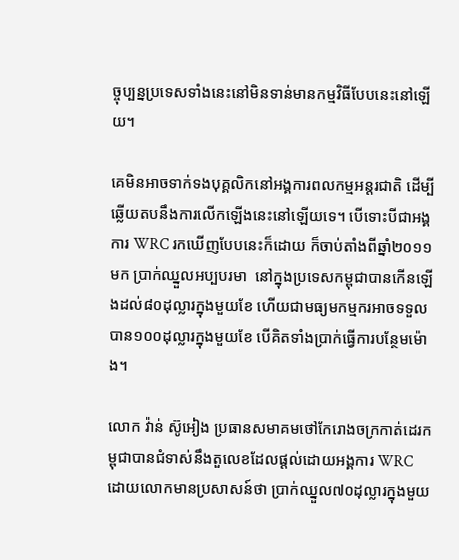ច្ចុប្បន្នប្រទេសទាំងនេះនៅមិនទាន់មានកម្មវិធីបែបនេះនៅឡើយ។

គេមិនអាចទាក់ទងបុគ្គលិកនៅអង្គការពលកម្មអន្តរជាតិ ដើម្បីឆ្លើយតបនឹងការលើកឡើងនេះនៅឡើយទេ។ បើទោះបីជាអង្គការ WRC រកឃើញបែបនេះក៏ដោយ ក៏ចាប់តាំងពីឆ្នាំ២០១១មក ប្រាក់ឈ្នួលអប្បបរមា  នៅក្នុងប្រទេសកម្ពុជាបានកើនឡើងដល់៨០ដុល្លារក្នុងមួយខែ ហើយជាមធ្យមកម្មករអាចទទួលបាន១០០ដុល្លារក្នុងមួយខែ បើគិតទាំងប្រាក់ធ្វើការបន្ថែមម៉ោង។

លោក វ៉ាន់ ស៊ូអៀង ប្រធានសមាគមថៅកែរោងចក្រកាត់ដេរកម្ពុជាបានជំទាស់នឹងតួលេខដែលផ្តល់ដោយអង្គការ WRC ដោយលោកមានប្រសាសន៍ថា ប្រាក់ឈ្នួល៧០ដុល្លារក្នុងមួយ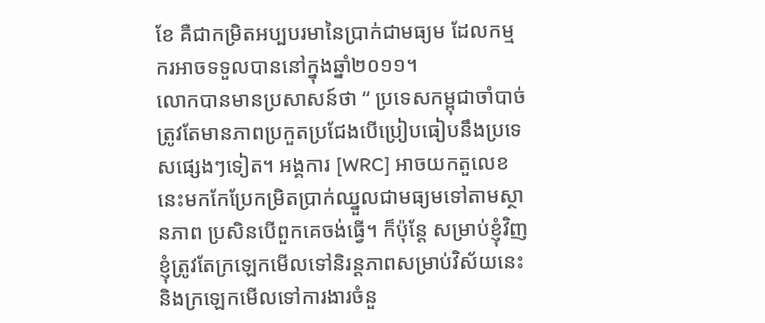ខែ គឺជាកម្រិតអប្បបរមានៃប្រាក់ជាមធ្យម ដែលកម្មករអាចទទួលបាននៅក្នុងឆ្នាំ២០១១។
លោកបានមានប្រសាសន៍ថា “ ប្រទេសកម្ពុជាចាំបាច់ត្រូវតែមានភាពប្រកួតប្រជែងបើប្រៀបធៀបនឹងប្រទេសផ្សេងៗទៀត។ អង្គការ [WRC] អាចយកតួលេខនេះមកកែប្រែកម្រិតប្រាក់ឈ្នួលជាមធ្យមទៅតាមស្ថានភាព ប្រសិនបើពួកគេចង់ធ្វើ។ ក៏ប៉ុន្តែ សម្រាប់ខ្ញុំវិញខ្ញុំត្រូវតែក្រឡេកមើលទៅនិរន្តភាពសម្រាប់វិស័យនេះ និងក្រឡេកមើលទៅការងារចំនួ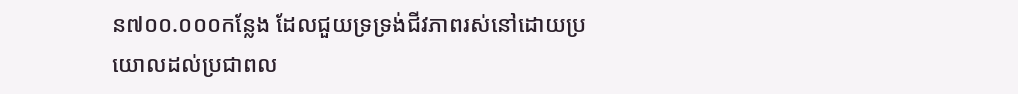ន៧០០.០០០កន្លែង ដែលជួយទ្រទ្រង់ជីវភាពរស់នៅដោយប្រយោលដល់ប្រជាពល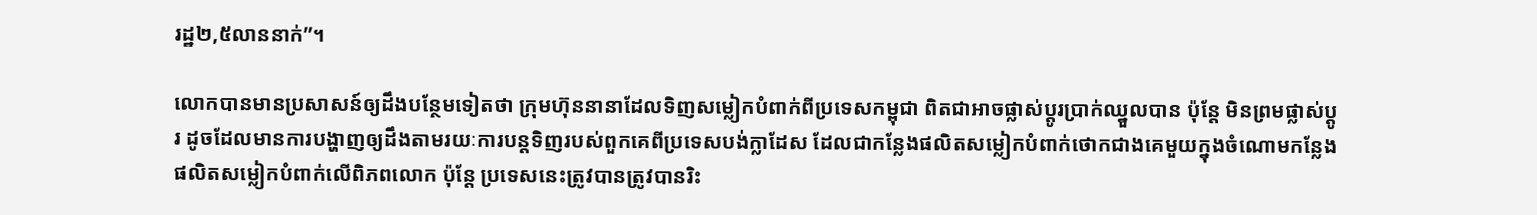រដ្ឋ២,៥លាននាក់”។

លោកបានមានប្រសាសន៍ឲ្យដឹងបន្ថែមទៀតថា ក្រុមហ៊ុននានាដែលទិញសម្លៀកបំពាក់ពីប្រទេសកម្ពុជា ពិតជាអាចផ្លាស់ប្តូរប្រាក់ឈ្នួលបាន ប៉ុន្តែ មិនព្រមផ្លាស់ប្តូរ ដូចដែលមានការបង្ហាញឲ្យដឹងតាមរយៈការបន្តទិញរបស់ពួកគេពីប្រទេសបង់ក្លាដែស ដែលជាកន្លែងផលិតសម្លៀកបំពាក់ថោកជាងគេមួយក្នុងចំណោមកន្លែងផលិតសម្លៀកបំពាក់លើពិភពលោក ប៉ុន្តែ ប្រទេសនេះត្រូវបានត្រូវបានរិះ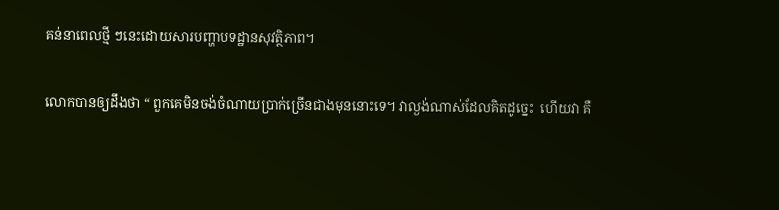គន់នាពេលថ្មី ៗនេះដោយសារបញ្ហាបទដ្ឋានសុវត្ថិភាព។

លោកបានឲ្យដឹងថា “ ពួកគេមិនចង់ចំណាយប្រាក់ច្រើនជាងមុននោះទេ។ វាល្ងង់ណាស់ដែលគិតដូច្នេះ  ហើយវា គឺ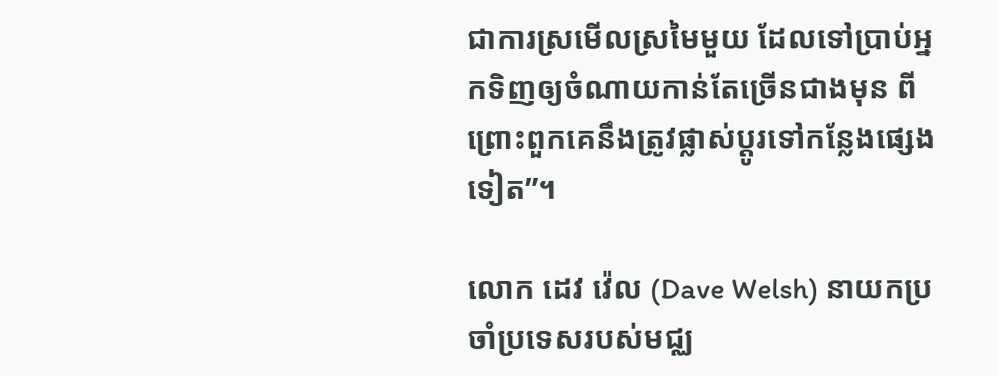ជាការស្រមើលស្រមៃមួយ ដែលទៅប្រាប់អ្នកទិញឲ្យចំណាយកាន់តែច្រើនជាងមុន ពីព្រោះពួកគេនឹងត្រូវផ្លាស់ប្តូរទៅកន្លែងផ្សេងទៀត”។

លោក ដេវ វ៉េល (Dave Welsh) នាយកប្រចាំប្រទេសរបស់មជ្ឈ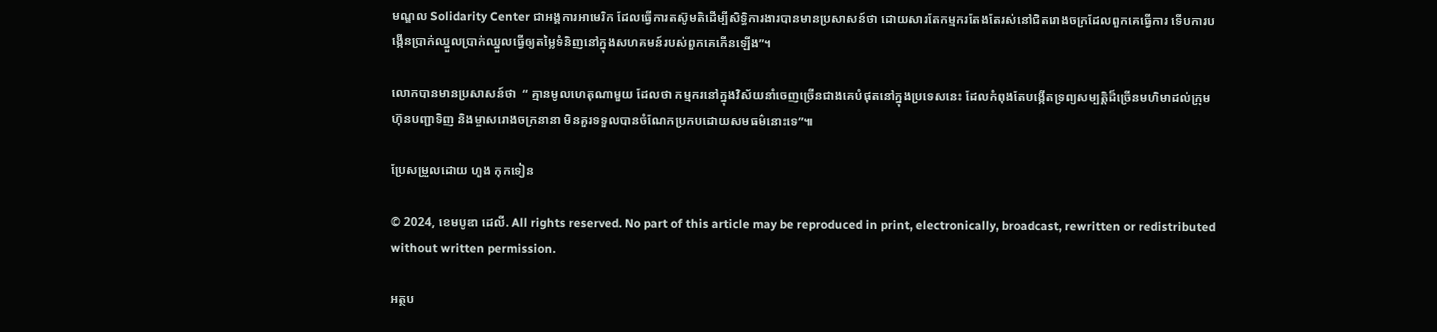មណ្ឌល Solidarity Center ជាអង្គការអាមេរិក ដែលធ្វើការតស៊ូមតិដើម្បីសិទិ្ធការងារបានមានប្រសាសន៍ថា ដោយសារតែកម្មករតែងតែរស់នៅជិតរោងចក្រដែលពួកគេធ្វើការ ទើបការបង្កើនប្រាក់ឈ្នួលប្រាក់ឈ្នួលធ្វើឲ្យតម្លៃទំនិញនៅក្នុងសហគមន៍របស់ពួកគេកើនឡើង”។

លោកបានមានប្រសាសន៍ថា  “ គ្មានមូលហេតុណាមួយ ដែលថា កម្មករនៅក្នុងវិស័យនាំចេញច្រើនជាងគេបំផុតនៅក្នុងប្រទេសនេះ ដែលកំពុងតែបង្កើតទ្រព្យសម្បត្តិដ៏ច្រើនមហិមាដល់ក្រុមហ៊ុនបញ្ជាទិញ និងម្ចាសរោងចក្រនានា មិនគួរទទួលបានចំណែកប្រកបដោយសមធម៌នោះទេ”៕

ប្រែសម្រួលដោយ ហួង កុកទៀន

© 2024, ខេមបូឌា ដេលី. All rights reserved. No part of this article may be reproduced in print, electronically, broadcast, rewritten or redistributed without written permission.

អត្ថប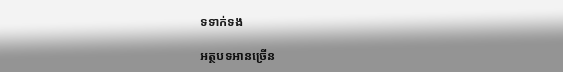ទទាក់ទង

អត្ថបទអានច្រើន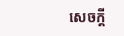សេចក្ដី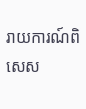រាយការណ៍ពិសេស